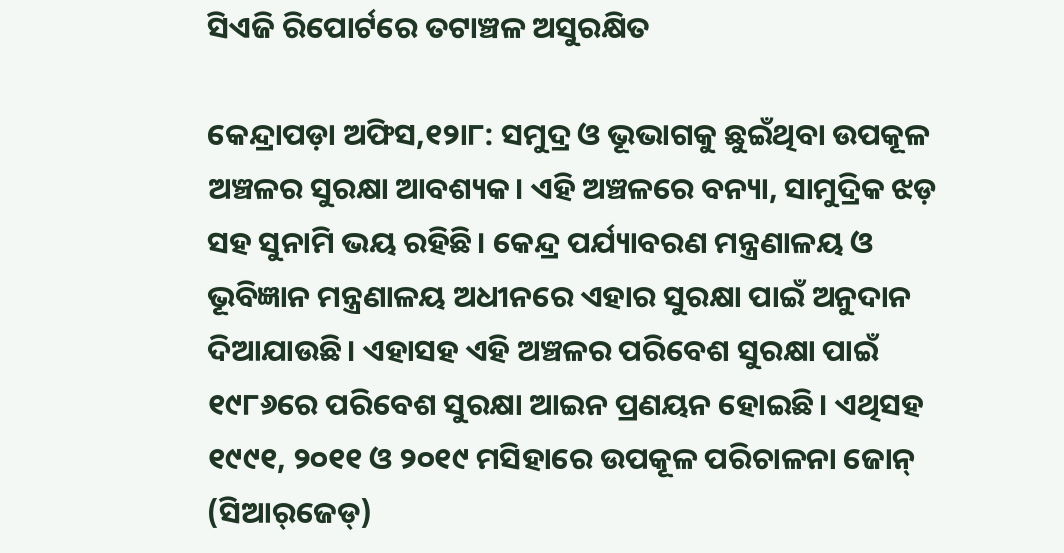ସିଏଜି ରିପୋର୍ଟରେ ତଟାଞ୍ଚଳ ଅସୁରକ୍ଷିତ

କେନ୍ଦ୍ରାପଡ଼ା ଅଫିସ,୧୨ା୮: ସମୁଦ୍ର ଓ ଭୂଭାଗକୁ ଛୁଇଁଥିବା ଉପକୂଳ ଅଞ୍ଚଳର ସୁରକ୍ଷା ଆବଶ୍ୟକ। ଏହି ଅଞ୍ଚଳରେ ବନ୍ୟା, ସାମୁଦ୍ରିକ ଝଡ଼ ସହ ସୁନାମି ଭୟ ରହିଛି। କେନ୍ଦ୍ର ପର୍ଯ୍ୟାବରଣ ମନ୍ତ୍ରଣାଳୟ ଓ ଭୂବିଜ୍ଞାନ ମନ୍ତ୍ରଣାଳୟ ଅଧୀନରେ ଏହାର ସୁରକ୍ଷା ପାଇଁ ଅନୁଦାନ ଦିଆଯାଉଛି। ଏହାସହ ଏହି ଅଞ୍ଚଳର ପରିବେଶ ସୁରକ୍ଷା ପାଇଁ ୧୯୮୬ରେ ପରିବେଶ ସୁରକ୍ଷା ଆଇନ ପ୍ରଣୟନ ହୋଇଛି। ଏଥିସହ ୧୯୯୧, ୨୦୧୧ ଓ ୨୦୧୯ ମସିହାରେ ଉପକୂଳ ପରିଚାଳନା ଜୋନ୍‌ (ସିଆର୍‌ଜେଡ୍‌)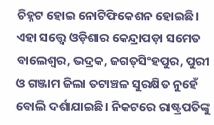ଚିହ୍ନଟ ହୋଇ ନୋଟିଫିକେଶନ ହୋଇଛି। ଏହା ସତ୍ତ୍ୱେ ଓଡ଼ିଶାର କେନ୍ଦ୍ରାପଡ଼ା ସମେତ ବାଲେଶ୍ୱର, ଭଦ୍ରକ, ଜଗତ୍‌ସିଂହପୁର, ପୁରୀ ଓ ଗଞ୍ଜାମ ଜିଲା ତଟାଞ୍ଚଳ ସୁରକ୍ଷିତ ନୁହେଁ ବୋଲି ଦର୍ଶାଯାଇଛି। ନିକଟରେ ରାଷ୍ଟ୍ରପତିଙ୍କୁ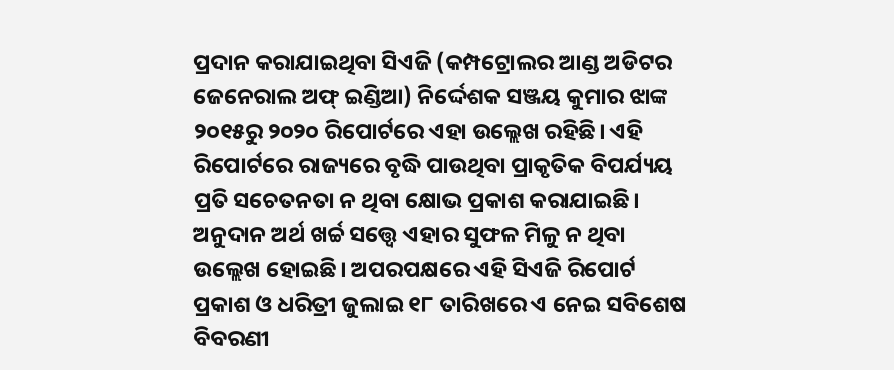ପ୍ରଦାନ କରାଯାଇଥିବା ସିଏଜି (କମ୍ପଟ୍ରୋଲର ଆଣ୍ଡ ଅଡିଟର ଜେନେରାଲ ଅଫ୍‌ ଇଣ୍ଡିଆ) ନିର୍ଦ୍ଦେଶକ ସଞ୍ଜୟ କୁମାର ଝାଙ୍କ ୨୦୧୫ରୁ ୨୦୨୦ ରିପୋର୍ଟରେ ଏହା ଉଲ୍ଲେଖ ରହିଛି। ଏହି ରିପୋର୍ଟରେ ରାଜ୍ୟରେ ବୃଦ୍ଧି ପାଉଥିବା ପ୍ରାକୃତିକ ବିପର୍ଯ୍ୟୟ ପ୍ରତି ସଚେତନତା ନ ଥିବା କ୍ଷୋଭ ପ୍ରକାଶ କରାଯାଇଛି। ଅନୁଦାନ ଅର୍ଥ ଖର୍ଚ୍ଚ ସତ୍ତ୍ୱେ ଏହାର ସୁଫଳ ମିଳୁ ନ ଥିବା ଉଲ୍ଲେଖ ହୋଇଛି। ଅପରପକ୍ଷରେ ଏହି ସିଏଜି ରିପୋର୍ଟ ପ୍ରକାଶ ଓ ଧରିତ୍ରୀ ଜୁଲାଇ ୧୮ ତାରିଖରେ ଏ ନେଇ ସବିଶେଷ ବିବରଣୀ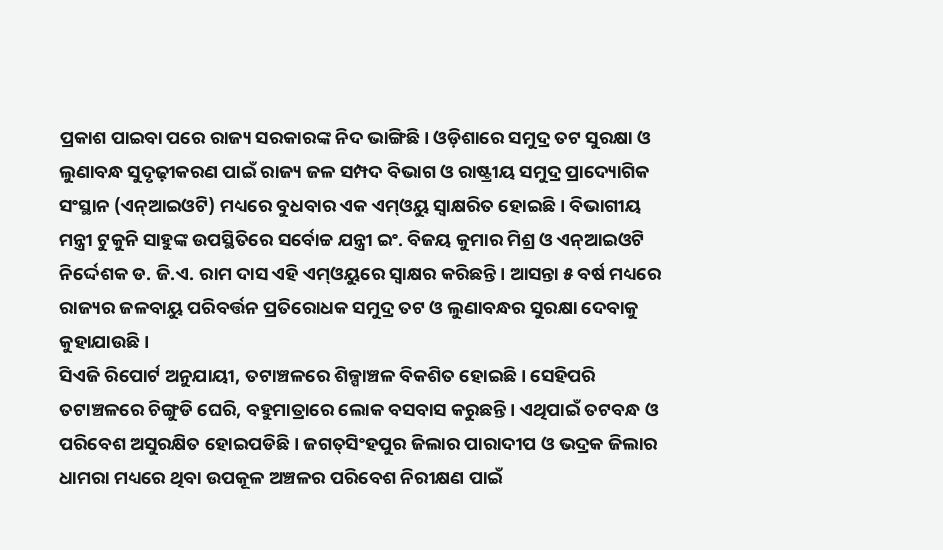ପ୍ରକାଶ ପାଇବା ପରେ ରାଜ୍ୟ ସରକାରଙ୍କ ନିଦ ଭାଙ୍ଗିଛି। ଓଡ଼ିଶାରେ ସମୁଦ୍ର ତଟ ସୁରକ୍ଷା ଓ ଲୁଣାବନ୍ଧ ସୁଦୃଢ଼ୀକରଣ ପାଇଁ ରାଜ୍ୟ ଜଳ ସମ୍ପଦ ବିଭାଗ ଓ ରାଷ୍ଟ୍ରୀୟ ସମୁଦ୍ର ପ୍ରାଦ୍ୟୋଗିକ ସଂସ୍ଥାନ (ଏନ୍‌ଆଇଓଟି) ମଧ୍ୟରେ ବୁଧବାର ଏକ ଏମ୍‌ଓୟୁ ସ୍ବାକ୍ଷରିତ ହୋଇଛି। ବିଭାଗୀୟ ମନ୍ତ୍ରୀ ଟୁକୁନି ସାହୁଙ୍କ ଉପସ୍ଥିତିରେ ସର୍ବୋଚ୍ଚ ଯନ୍ତ୍ରୀ ଇଂ. ବିଜୟ କୁମାର ମିଶ୍ର ଓ ଏନ୍‌ଆଇଓଟି ନିର୍ଦ୍ଦେଶକ ଡ. ଜି.ଏ. ରାମ ଦାସ ଏହି ଏମ୍‌ଓୟୁରେ ସ୍ବାକ୍ଷର କରିଛନ୍ତି। ଆସନ୍ତା ୫ ବର୍ଷ ମଧ୍ୟରେ ରାଜ୍ୟର ଜଳବାୟୁ ପରିବର୍ତ୍ତନ ପ୍ରତିରୋଧକ ସମୁଦ୍ର ତଟ ଓ ଲୁଣାବନ୍ଧର ସୁରକ୍ଷା ଦେବାକୁ କୁହାଯାଉଛି।
ସିଏଜି ରିପୋର୍ଟ ଅନୁଯାୟୀ, ତଟାଞ୍ଚଳରେ ଶିଳ୍ପାଞ୍ଚଳ ବିକଶିତ ହୋଇଛି। ସେହିପରି ତଟାଞ୍ଚଳରେ ଚିଙ୍ଗୁଡି ଘେରି, ବହୁମାତ୍ରାରେ ଲୋକ ବସବାସ କରୁଛନ୍ତି। ଏଥିପାଇଁ ତଟବନ୍ଧ ଓ ପରିବେଶ ଅସୁରକ୍ଷିତ ହୋଇପଡିଛି। ଜଗତ୍‌ସିଂହପୁର ଜିଲାର ପାରାଦୀପ ଓ ଭଦ୍ରକ ଜିଲାର ଧାମରା ମଧ୍ୟରେ ଥିବା ଉପକୂଳ ଅଞ୍ଚଳର ପରିବେଶ ନିରୀକ୍ଷଣ ପାଇଁ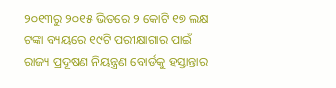୨୦୧୩ରୁ ୨୦୧୫ ଭିତରେ ୨ କୋଟି ୧୭ ଲକ୍ଷ ଟଙ୍କା ବ୍ୟୟରେ ୧୯ଟି ପରୀକ୍ଷାଗାର ପାଇଁ ରାଜ୍ୟ ପ୍ରଦୂଷଣ ନିୟନ୍ତ୍ରଣ ବୋର୍ଡକୁ ହସ୍ତାନ୍ତାର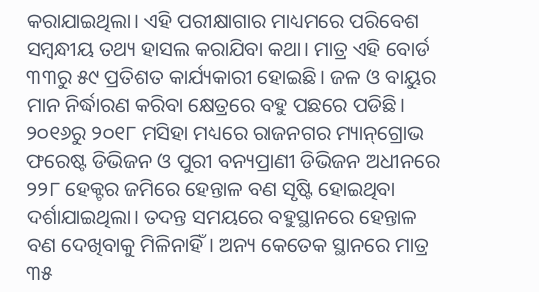କରାଯାଇଥିଲା। ଏହି ପରୀକ୍ଷାଗାର ମାଧ୍ୟମରେ ପରିବେଶ ସମ୍ବନ୍ଧୀୟ ତଥ୍ୟ ହାସଲ କରାଯିବା କଥା। ମାତ୍ର ଏହି ବୋର୍ଡ ୩୩ରୁ ୫୯ ପ୍ରତିଶତ କାର୍ଯ୍ୟକାରୀ ହୋଇଛି। ଜଳ ଓ ବାୟୁର ମାନ ନିର୍ଦ୍ଧାରଣ କରିବା କ୍ଷେତ୍ରରେ ବହୁ ପଛରେ ପଡିଛି। ୨୦୧୬ରୁ ୨୦୧୮ ମସିହା ମଧ୍ୟରେ ରାଜନଗର ମ୍ୟାନ୍‌ଗ୍ରୋଭ ଫରେଷ୍ଟ ଡିଭିଜନ ଓ ପୁରୀ ବନ୍ୟପ୍ରାଣୀ ଡିଭିଜନ ଅଧୀନରେ ୨୨୮ ହେକ୍ଟର ଜମିରେ ହେନ୍ତାଳ ବଣ ସୃଷ୍ଟି ହୋଇଥିବା ଦର୍ଶାଯାଇଥିଲା। ତଦନ୍ତ ସମୟରେ ବହୁସ୍ଥାନରେ ହେନ୍ତାଳ ବଣ ଦେଖିବାକୁ ମିଳିନାହିଁ। ଅନ୍ୟ କେତେକ ସ୍ଥାନରେ ମାତ୍ର ୩୫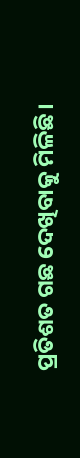ପ୍ରତିଶତ ଗଛ ଦେଖିବାକୁ ମିଳିଛି।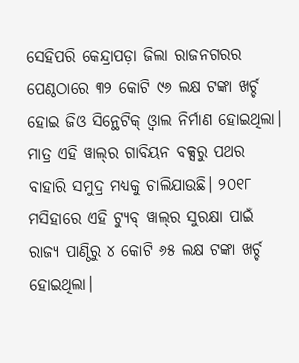ସେହିପରି କେନ୍ଦ୍ରାପଡ଼ା ଜିଲା ରାଜନଗରର ପେଣ୍ଠଠାରେ ୩୨ କୋଟି ୯୬ ଲକ୍ଷ ଟଙ୍କା ଖର୍ଚ୍ଚ ହୋଇ ଜିଓ ସିନ୍ଥେଟିକ୍‌ ଓ୍ବାଲ ନିର୍ମାଣ ହୋଇଥିଲା। ମାତ୍ର ଏହି ୱାଲ୍‌ର ଗାବିୟନ ବକ୍ସରୁ ପଥର ବାହାରି ସମୁଦ୍ର ମଧ୍ୟକୁ ଚାଲିଯାଉଛି। ୨୦୧୮ ମସିହାରେ ଏହି ଟ୍ୟୁବ୍‌ ୱାଲ୍‌ର ସୁରକ୍ଷା ପାଇଁ ରାଜ୍ୟ ପାଣ୍ଠିରୁ ୪ କୋଟି ୬୫ ଲକ୍ଷ ଟଙ୍କା ଖର୍ଚ୍ଚ ହୋଇଥିଲା।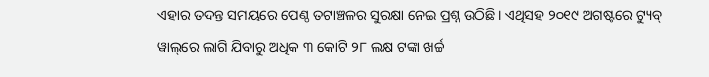ଏହାର ତଦନ୍ତ ସମୟରେ ପେଣ୍ଠ ତଟାଞ୍ଚଳର ସୁରକ୍ଷା ନେଇ ପ୍ରଶ୍ନ ଉଠିଛି। ଏଥିସହ ୨୦୧୯ ଅଗଷ୍ଟରେ ଟ୍ୟୁବ୍‌ ୱାଲ୍‌ରେ ଲାଗି ଯିବାରୁ ଅଧିକ ୩ କୋଟି ୨୮ ଲକ୍ଷ ଟଙ୍କା ଖର୍ଚ୍ଚ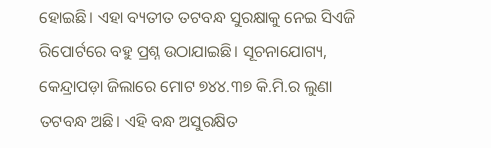ହୋଇଛି। ଏହା ବ୍ୟତୀତ ତଟବନ୍ଧ ସୁରକ୍ଷାକୁ ନେଇ ସିଏଜି ରିପୋର୍ଟରେ ବହୁ ପ୍ରଶ୍ନ ଉଠାଯାଇଛି। ସୂଚନାଯୋଗ୍ୟ, କେନ୍ଦ୍ରାପଡ଼ା ଜିଲାରେ ମୋଟ ୭୪୪.୩୭ କି.ମି.ର ଲୁଣା ତଟବନ୍ଧ ଅଛି। ଏହି ବନ୍ଧ ଅସୁରକ୍ଷିତ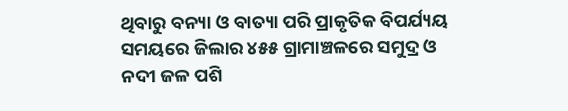ଥିବାରୁ ବନ୍ୟା ଓ ବାତ୍ୟା ପରି ପ୍ରାକୃତିକ ବିପର୍ଯ୍ୟୟ ସମୟରେ ଜିଲାର ୪୫୫ ଗ୍ରାମାଞ୍ଚଳରେ ସମୁଦ୍ର ଓ ନଦୀ ଜଳ ପଶି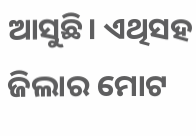ଆସୁଛି। ଏଥିସହ ଜିଲାର ମୋଟ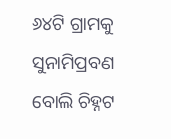୬୪ଟି ଗ୍ରାମକୁ ସୁନାମିପ୍ରବଣ ବୋଲି ଚିହ୍ନଟ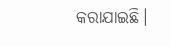କରାଯାଇଛି।